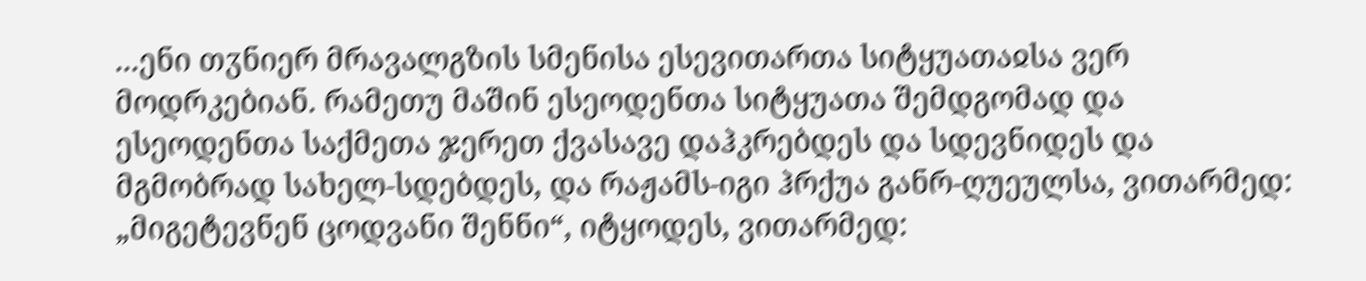...ენი თჳნიერ მრავალგზის სმენისა ესევითართა სიტყუათაჲსა ვერ მოდრკებიან. რამეთუ მაშინ ესეოდენთა სიტყუათა შემდგომად და ესეოდენთა საქმეთა ჯერეთ ქვასავე დაჰკრებდეს და სდევნიდეს და მგმობრად სახელ-სდებდეს, და რაჟამს-იგი ჰრქუა განრ-ღუეულსა, ვითარმედ: „მიგეტევნენ ცოდვანი შენნი“, იტყოდეს, ვითარმედ: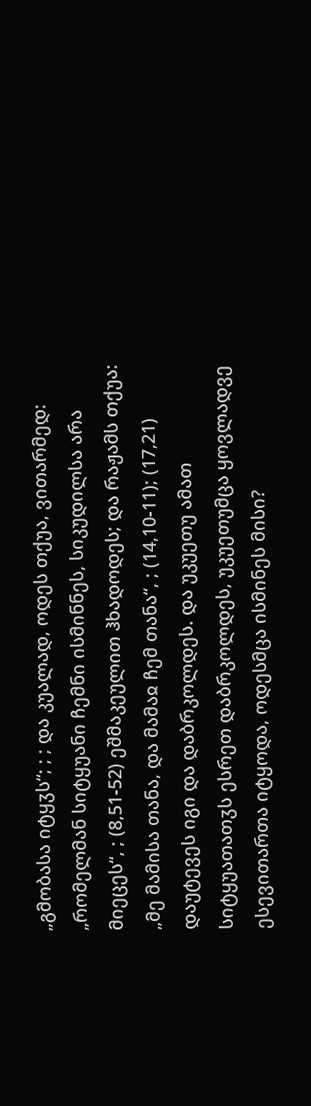„გმობასა იტყჳს“; ; ; და კუალად, ოდეს თქუა, ვითარმედ: „რომელმან სიტყუანი ჩემნი ისმინნეს, სიკუდილსა არა მიეცეს“, ; (8,51-52) ეშმაკეულით ჰხადოდეს; და რაჟამს თქუა: „მე მამისა თანა, და მამაჲ ჩემ თანა“, ; (14,10-11); (17,21) დაუტევეს იგი და დაბრკოლდეს. და უკუეთუ ამათ სიტყუათათჳს ესრეთ დაბრკოლდეს, უკუეთუმცა ყოვლადვე ესევითართა იტყოდა, ოდესმცა ისმინეს მისი?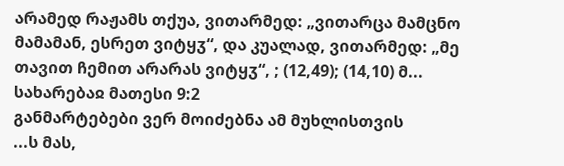არამედ რაჟამს თქუა, ვითარმედ: „ვითარცა მამცნო მამამან, ესრეთ ვიტყჳ“, და კუალად, ვითარმედ: „მე თავით ჩემით არარას ვიტყჳ“, ; (12,49); (14,10) მ...
სახარებაჲ მათესი 9:2
განმარტებები ვერ მოიძებნა ამ მუხლისთვის
...ს მას,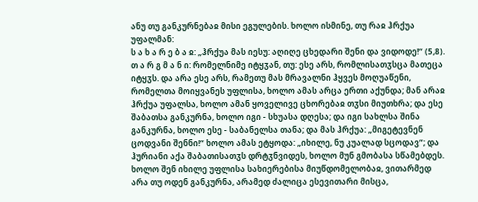ანუ თუ განკურნებაჲ მისი ეგულების. ხოლო ისმინე, თუ რაჲ ჰრქუა უფალმან:
ს ა ხ ა რ ე ბ ა ჲ: „ჰრქუა მას იესუ: აღიღე ცხედარი შენი და ვიდოდე!“ (5,8).
თ ა რ გ მ ა ნ ი: რომელნიმე იტყჳან, თუ: ესე არს, რომლისათჳსცა მათეცა იტყჳს. და არა ესე არს, რამეთუ მას მრავალნი ჰყვეს მოღუაწენი, რომელთა მოიყვანეს უფლისა, ხოლო ამას არცა ერთი აქუნდა; მან არაჲ ჰრქუა უფალსა, ხოლო ამან ყოველივე ცხორებაჲ თჳსი მიუთხრა; და ესე შაბათსა განკურნა, ხოლო იგი - სხუასა დღესა; და იგი სახლსა შინა განკურნა, ხოლო ესე - საბანელსა თანა; და მას ჰრქუა: „მიგეტევნენ ცოდვანი შენნი!“ ხოლო ამას ეტყოდა: „იხილე, ნუ კუალად სცოდავ“; და ჰურიანი აქა შაბათისათჳს დრტჳნვიდეს, ხოლო მუნ გმობასა სწამებდეს.
ხოლო შენ იხილე უფლისა სახიერებისა მიუწდომელობაჲ, ვითარმედ არა თუ ოდენ განკურნა, არამედ ძალიცა ესევითარი მისცა,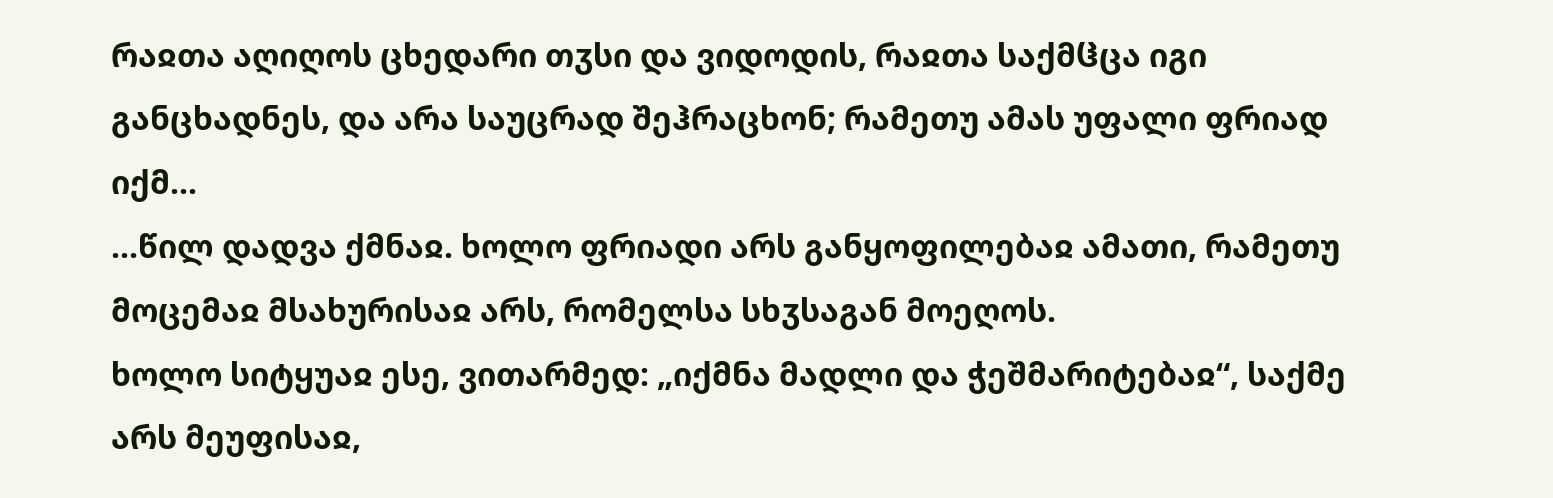რაჲთა აღიღოს ცხედარი თჳსი და ვიდოდის, რაჲთა საქმჱცა იგი განცხადნეს, და არა საუცრად შეჰრაცხონ; რამეთუ ამას უფალი ფრიად იქმ...
...წილ დადვა ქმნაჲ. ხოლო ფრიადი არს განყოფილებაჲ ამათი, რამეთუ მოცემაჲ მსახურისაჲ არს, რომელსა სხჳსაგან მოეღოს.
ხოლო სიტყუაჲ ესე, ვითარმედ: „იქმნა მადლი და ჭეშმარიტებაჲ“, საქმე არს მეუფისაჲ,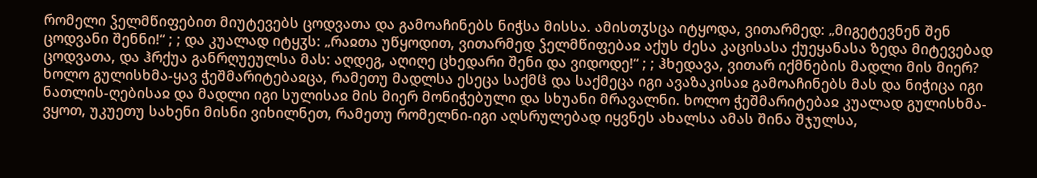რომელი ჴელმწიფებით მიუტევებს ცოდვათა და გამოაჩინებს ნიჭსა მისსა. ამისთჳსცა იტყოდა, ვითარმედ: „მიგეტევნენ შენ ცოდვანი შენნი!“ ; ; და კუალად იტყჳს: „რაჲთა უწყოდით, ვითარმედ ჴელმწიფებაჲ აქუს ძესა კაცისასა ქუეყანასა ზედა მიტევებად ცოდვათა, და ჰრქუა განრღუეულსა მას: აღდეგ, აღიღე ცხედარი შენი და ვიდოდე!“ ; ; ჰხედავა, ვითარ იქმნების მადლი მის მიერ? ხოლო გულისხმა-ყავ ჭეშმარიტებაჲცა, რამეთუ მადლსა ესეცა საქმჱ და საქმეცა იგი ავაზაკისაჲ გამოაჩინებს მას და ნიჭიცა იგი ნათლის-ღებისაჲ და მადლი იგი სულისაჲ მის მიერ მონიჭებული და სხუანი მრავალნი. ხოლო ჭეშმარიტებაჲ კუალად გულისხმა-ვყოთ, უკუეთუ სახენი მისნი ვიხილნეთ, რამეთუ რომელნი-იგი აღსრულებად იყვნეს ახალსა ამას შინა შჯულსა,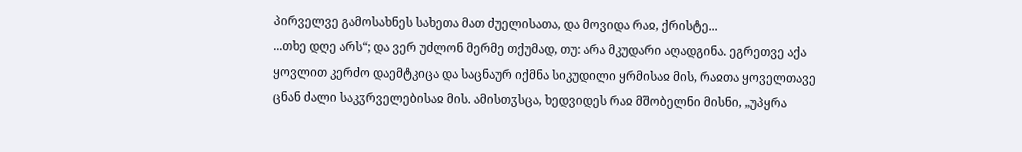პირველვე გამოსახნეს სახეთა მათ ძუელისათა, და მოვიდა რაჲ, ქრისტე...
...თხე დღე არს“; და ვერ უძლონ მერმე თქუმად, თუ: არა მკუდარი აღადგინა. ეგრეთვე აქა ყოვლით კერძო დაემტკიცა და საცნაურ იქმნა სიკუდილი ყრმისაჲ მის, რაჲთა ყოველთავე ცნან ძალი საკჳრველებისაჲ მის. ამისთჳსცა, ხედვიდეს რაჲ მშობელნი მისნი, „უპყრა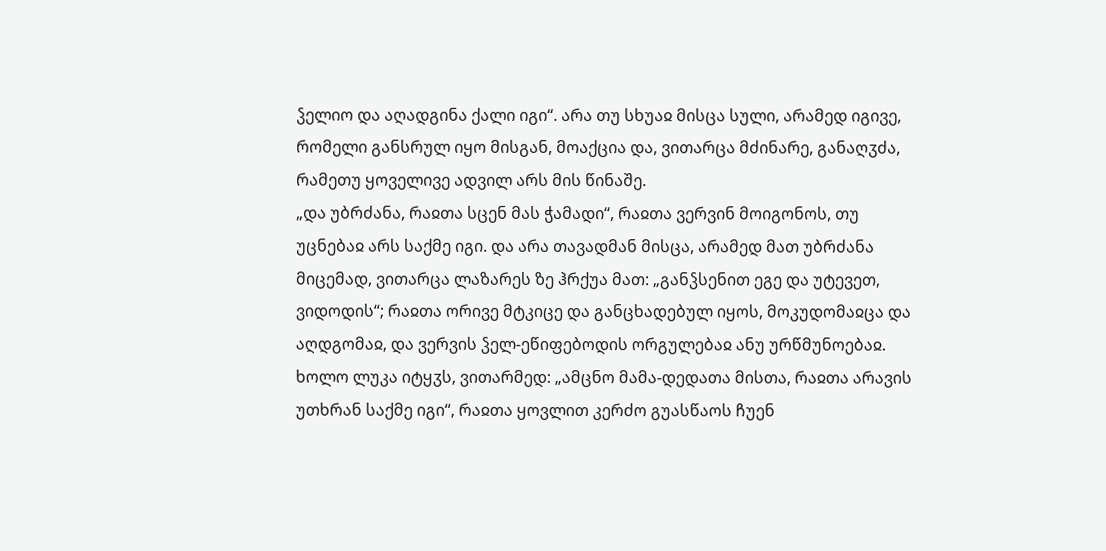ჴელიო და აღადგინა ქალი იგი“. არა თუ სხუაჲ მისცა სული, არამედ იგივე, რომელი განსრულ იყო მისგან, მოაქცია და, ვითარცა მძინარე, განაღჳძა, რამეთუ ყოველივე ადვილ არს მის წინაშე.
„და უბრძანა, რაჲთა სცენ მას ჭამადი“, რაჲთა ვერვინ მოიგონოს, თუ უცნებაჲ არს საქმე იგი. და არა თავადმან მისცა, არამედ მათ უბრძანა მიცემად, ვითარცა ლაზარეს ზე ჰრქუა მათ: „განჴსენით ეგე და უტევეთ, ვიდოდის“; რაჲთა ორივე მტკიცე და განცხადებულ იყოს, მოკუდომაჲცა და აღდგომაჲ, და ვერვის ჴელ-ეწიფებოდის ორგულებაჲ ანუ ურწმუნოებაჲ.
ხოლო ლუკა იტყჳს, ვითარმედ: „ამცნო მამა-დედათა მისთა, რაჲთა არავის უთხრან საქმე იგი“, რაჲთა ყოვლით კერძო გუასწაოს ჩუენ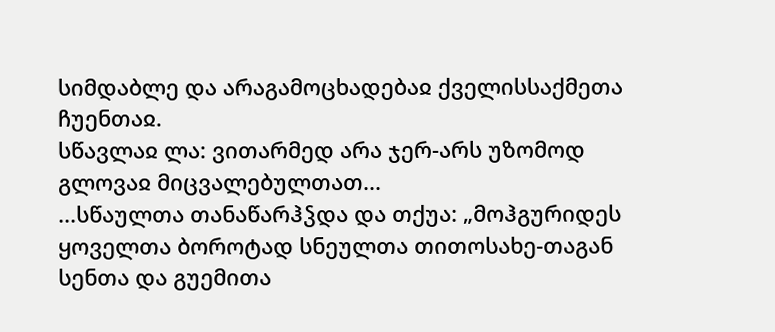სიმდაბლე და არაგამოცხადებაჲ ქველისსაქმეთა ჩუენთაჲ.
სწავლაჲ ლა: ვითარმედ არა ჯერ-არს უზომოდ გლოვაჲ მიცვალებულთათ...
...სწაულთა თანაწარჰჴდა და თქუა: „მოჰგურიდეს ყოველთა ბოროტად სნეულთა თითოსახე-თაგან სენთა და გუემითა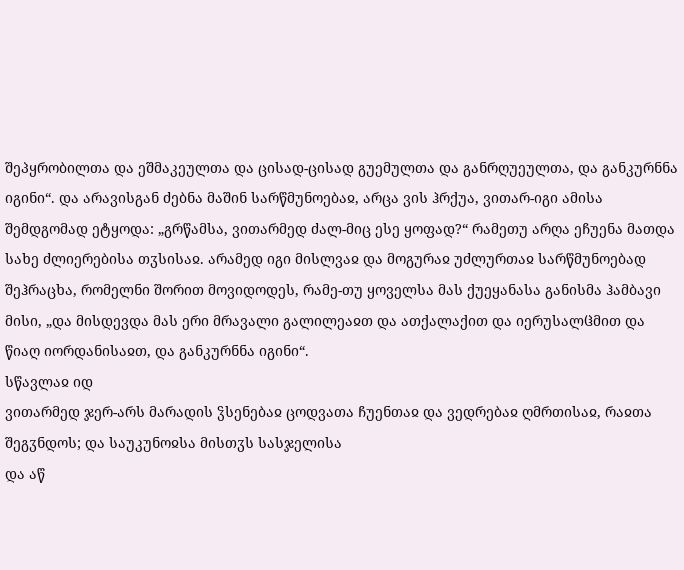შეპყრობილთა და ეშმაკეულთა და ცისად-ცისად გუემულთა და განრღუეულთა, და განკურნნა იგინი“. და არავისგან ძებნა მაშინ სარწმუნოებაჲ, არცა ვის ჰრქუა, ვითარ-იგი ამისა შემდგომად ეტყოდა: „გრწამსა, ვითარმედ ძალ-მიც ესე ყოფად?“ რამეთუ არღა ეჩუენა მათდა სახე ძლიერებისა თჳსისაჲ. არამედ იგი მისლვაჲ და მოგურაჲ უძლურთაჲ სარწმუნოებად შეჰრაცხა, რომელნი შორით მოვიდოდეს, რამე-თუ ყოველსა მას ქუეყანასა განისმა ჰამბავი მისი, „და მისდევდა მას ერი მრავალი გალილეაჲთ და ათქალაქით და იერუსალჱმით და წიაღ იორდანისაჲთ, და განკურნნა იგინი“.
სწავლაჲ იდ
ვითარმედ ჯერ-არს მარადის ჴსენებაჲ ცოდვათა ჩუენთაჲ და ვედრებაჲ ღმრთისაჲ, რაჲთა შეგჳნდოს; და საუკუნოჲსა მისთჳს სასჯელისა
და აწ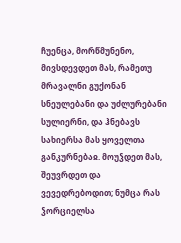ჩუენცა, მორწმუნენო, მივსდევდეთ მას, რამეთუ მრავალნი გუქონან სნეულებანი და უძლურებანი სულიერნი, და ჰნებავს სახიერსა მას ყოველთა განკურნებაჲ. მოუჴდეთ მას, შეუვრდეთ და ვევედრებოდით; ნუმცა რას ჴორციელსა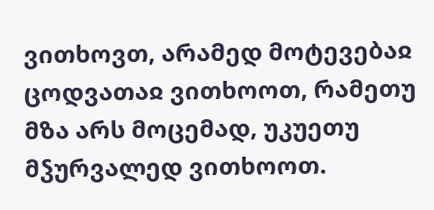ვითხოვთ, არამედ მოტევებაჲ ცოდვათაჲ ვითხოოთ, რამეთუ მზა არს მოცემად, უკუეთუ მჴურვალედ ვითხოოთ.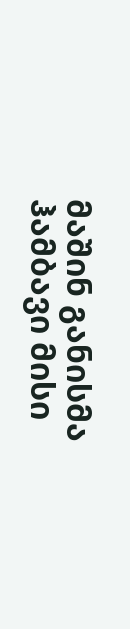მაშინ განისმა ჰამბავი მისი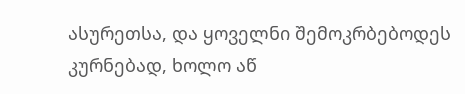ასურეთსა, და ყოველნი შემოკრბებოდეს კურნებად, ხოლო აწ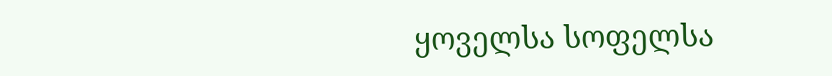ყოველსა სოფელსა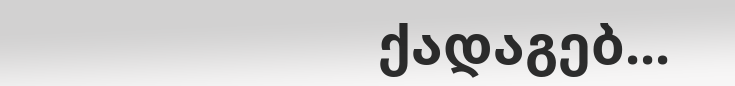ქადაგებ...